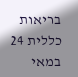בריאות כללית 24 במאי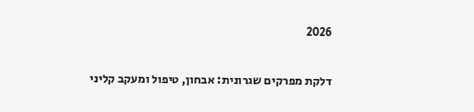2026

דלקת מפרקים שגרונית: אבחון, טיפול ומעקב קליני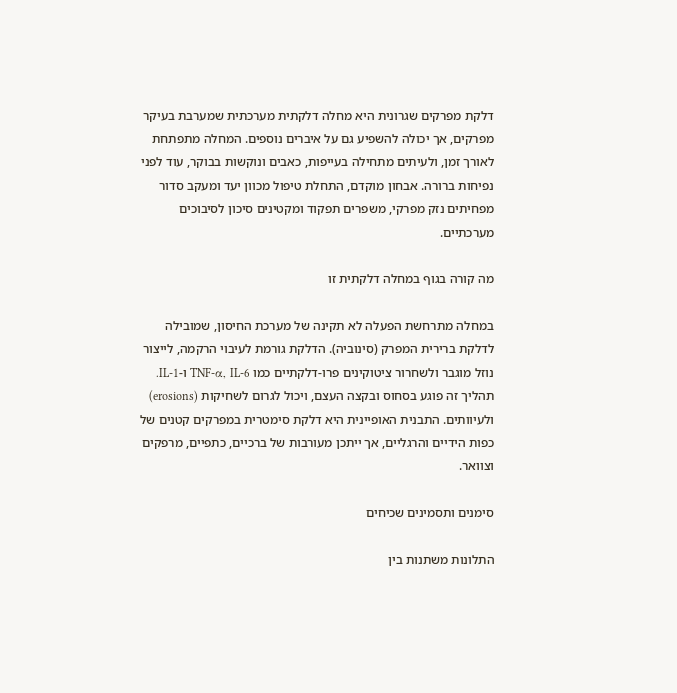דלקת מפרקים שגרונית היא מחלה דלקתית מערכתית שמערבת בעיקר מפרקים, אך יכולה להשפיע גם על איברים נוספים. המחלה מתפתחת לאורך זמן, ולעיתים מתחילה בעייפות, כאבים ונוקשות בבוקר, עוד לפני נפיחות ברורה. אבחון מוקדם, התחלת טיפול מכוון יעד ומעקב סדור מפחיתים נזק מפרקי, משפרים תפקוד ומקטינים סיכון לסיבוכים מערכתיים.

מה קורה בגוף במחלה דלקתית זו

במחלה מתרחשת הפעלה לא תקינה של מערכת החיסון, שמובילה לדלקת ברירית המפרק (סינוביה). הדלקת גורמת לעיבוי הרקמה, לייצור נוזל מוגבר ולשחרור ציטוקינים פרו-דלקתיים כמו TNF-α, IL-6 ו-IL-1. תהליך זה פוגע בסחוס ובקצה העצם, ויכול לגרום לשחיקות (erosions) ולעיוותים. התבנית האופיינית היא דלקת סימטרית במפרקים קטנים של כפות הידיים והרגליים, אך ייתכן מעורבות של ברכיים, כתפיים, מרפקים וצוואר.

סימנים ותסמינים שכיחים

התלונות משתנות בין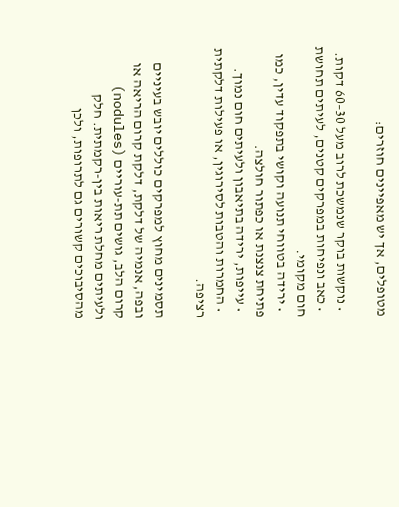מטופלים, אך יש מאפיינים חוזרים:

  • נוקשות בוקר שנמשכת לרוב מעל 30–60 דקות.
  • כאב ונפיחות במפרקים קטנים, לעיתים תחושת חום מקומי.
  • ירידה בטווחי תנועה וקושי בתפקוד עדין, כמו פתיחת צנצנת או כפתור חולצה.
  • עייפות, ירידה בתיאבון ולעיתים חום נמוך.
  • החמרות והטבות לסירוגין, או פעילות דלקתית רציפה.

תסמינים מחוץ למפרקים כוללים יובש בעיניים ובפה, אנמיה של דלקת, דלקת קרום הריאה או קרום הלב, גושים תת-עוריים (nodules) ולעיתים מחלת ריאות בין-רקמתית. חלק מהסיבוכים קשורים גם לתרופות, ולכן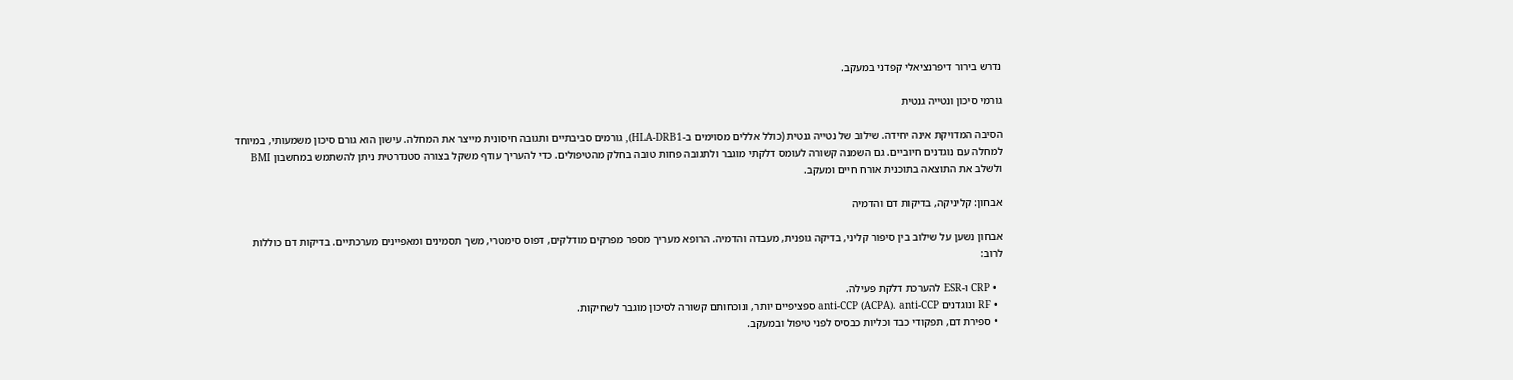נדרש בירור דיפרנציאלי קפדני במעקב.

גורמי סיכון ונטייה גנטית

הסיבה המדויקת אינה יחידה. שילוב של נטייה גנטית (כולל אללים מסוימים ב-HLA-DRB1), גורמים סביבתיים ותגובה חיסונית מייצר את המחלה. עישון הוא גורם סיכון משמעותי, במיוחד למחלה עם נוגדנים חיוביים. גם השמנה קשורה לעומס דלקתי מוגבר ולתגובה פחות טובה בחלק מהטיפולים. כדי להעריך עודף משקל בצורה סטנדרטית ניתן להשתמש במחשבון BMI ולשלב את התוצאה בתוכנית אורח חיים ומעקב.

אבחון: קליניקה, בדיקות דם והדמיה

אבחון נשען על שילוב בין סיפור קליני, בדיקה גופנית, מעבדה והדמיה. הרופא מעריך מספר מפרקים מודלקים, דפוס סימטרי, משך תסמינים ומאפיינים מערכתיים. בדיקות דם כוללות לרוב:

  • CRP ו-ESR להערכת דלקת פעילה.
  • RF ונוגדנים anti-CCP (ACPA). anti-CCP ספציפיים יותר, ונוכחותם קשורה לסיכון מוגבר לשחיקות.
  • ספירת דם, תפקודי כבד וכליות כבסיס לפני טיפול ובמעקב.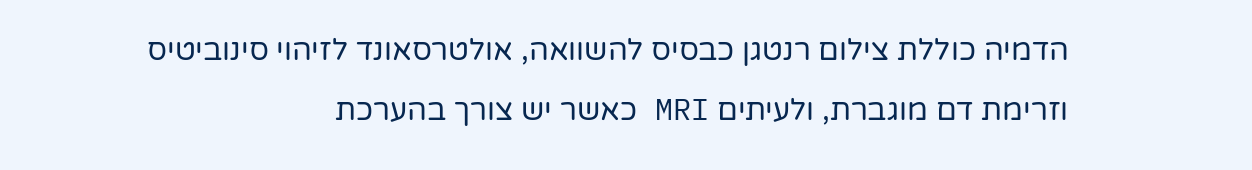הדמיה כוללת צילום רנטגן כבסיס להשוואה, אולטרסאונד לזיהוי סינוביטיס וזרימת דם מוגברת, ולעיתים MRI כאשר יש צורך בהערכת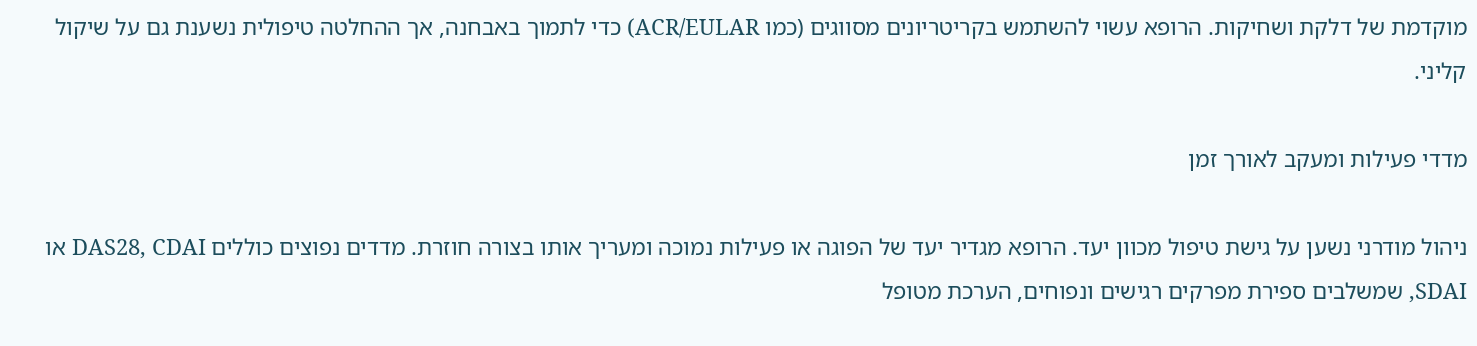מוקדמת של דלקת ושחיקות. הרופא עשוי להשתמש בקריטריונים מסווגים (כמו ACR/EULAR) כדי לתמוך באבחנה, אך ההחלטה טיפולית נשענת גם על שיקול קליני.

מדדי פעילות ומעקב לאורך זמן

ניהול מודרני נשען על גישת טיפול מכוון יעד. הרופא מגדיר יעד של הפוגה או פעילות נמוכה ומעריך אותו בצורה חוזרת. מדדים נפוצים כוללים DAS28, CDAI או SDAI, שמשלבים ספירת מפרקים רגישים ונפוחים, הערכת מטופל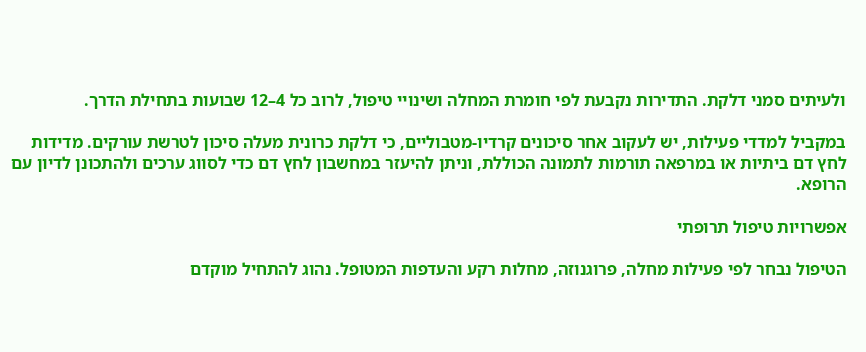ולעיתים סמני דלקת. התדירות נקבעת לפי חומרת המחלה ושינויי טיפול, לרוב כל 4–12 שבועות בתחילת הדרך.

במקביל למדדי פעילות, יש לעקוב אחר סיכונים קרדיו-מטבוליים, כי דלקת כרונית מעלה סיכון לטרשת עורקים. מדידות לחץ דם ביתיות או במרפאה תורמות לתמונה הכוללת, וניתן להיעזר במחשבון לחץ דם כדי לסווג ערכים ולהתכונן לדיון עם הרופא.

אפשרויות טיפול תרופתי

הטיפול נבחר לפי פעילות מחלה, פרוגנוזה, מחלות רקע והעדפות המטופל. נהוג להתחיל מוקדם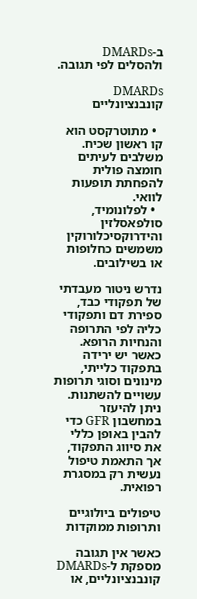ב-DMARDs ולהסלים לפי תגובה.

DMARDs קונבנציונליים

  • מתוטרקסט הוא קו ראשון שכיח. משלבים לעיתים חומצה פולית להפחתת תופעות לוואי.
  • לפלונומיד, סולפאסלזין והידרוקסיכלורוקין משמשים כחלופות או בשילובים.

נדרש ניטור מעבדתי של תפקודי כבד, ספירת דם ותפקודי כליה לפי התרופה והנחיות הרופא. כאשר יש ירידה בתפקוד כלייתי, מינונים וסוגי תרופות עשויים להשתנות. ניתן להיעזר במחשבון GFR כדי להבין באופן כללי את סיווג התפקוד, אך התאמת טיפול נעשית רק במסגרת רפואית.

טיפולים ביולוגיים ותרופות ממוקדות

כאשר אין תגובה מספקת ל-DMARDs קונבנציונליים, או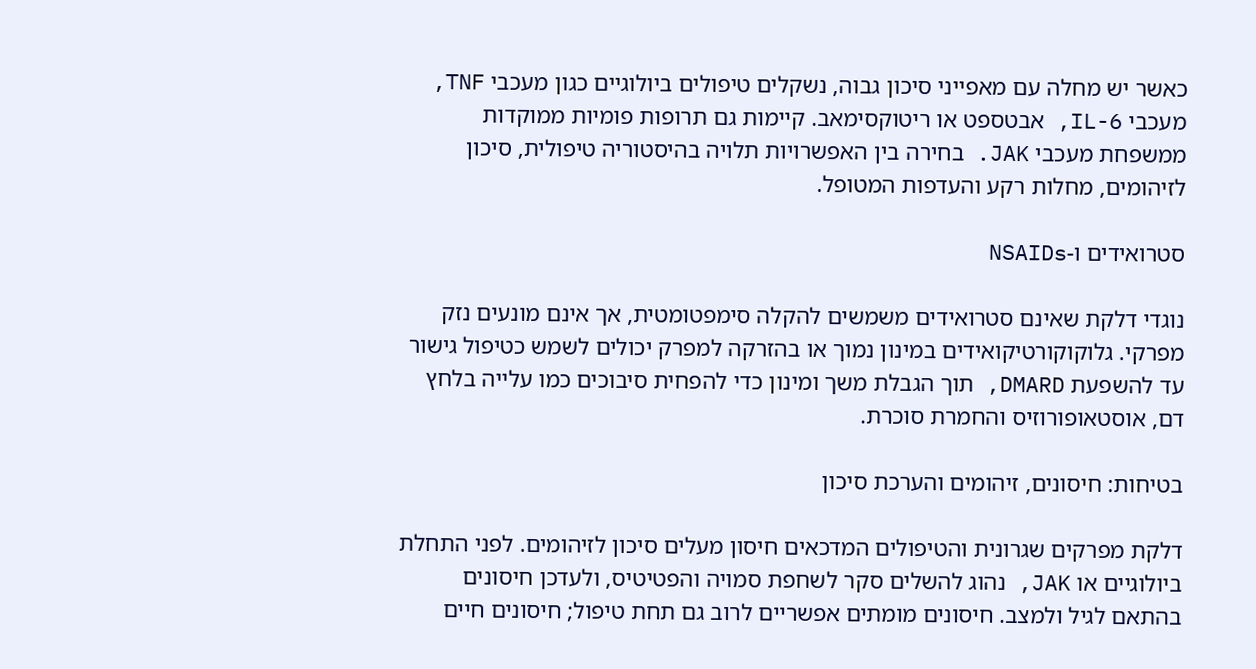כאשר יש מחלה עם מאפייני סיכון גבוה, נשקלים טיפולים ביולוגיים כגון מעכבי TNF, מעכבי IL-6, אבטספט או ריטוקסימאב. קיימות גם תרופות פומיות ממוקדות ממשפחת מעכבי JAK. בחירה בין האפשרויות תלויה בהיסטוריה טיפולית, סיכון לזיהומים, מחלות רקע והעדפות המטופל.

סטרואידים ו-NSAIDs

נוגדי דלקת שאינם סטרואידים משמשים להקלה סימפטומטית, אך אינם מונעים נזק מפרקי. גלוקוקורטיקואידים במינון נמוך או בהזרקה למפרק יכולים לשמש כטיפול גישור עד להשפעת DMARD, תוך הגבלת משך ומינון כדי להפחית סיבוכים כמו עלייה בלחץ דם, אוסטאופורוזיס והחמרת סוכרת.

בטיחות: חיסונים, זיהומים והערכת סיכון

דלקת מפרקים שגרונית והטיפולים המדכאים חיסון מעלים סיכון לזיהומים. לפני התחלת ביולוגיים או JAK, נהוג להשלים סקר לשחפת סמויה והפטיטיס, ולעדכן חיסונים בהתאם לגיל ולמצב. חיסונים מומתים אפשריים לרוב גם תחת טיפול; חיסונים חיים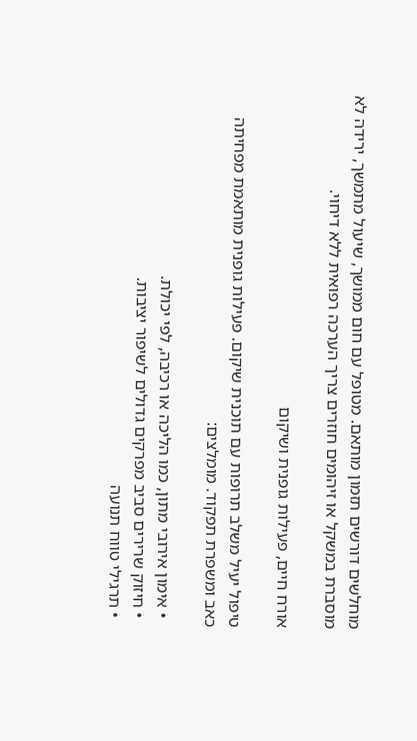מוחלשים דורשים תזמון מותאם. מטופל עם חום ממושך, שיעול מתמשך, ירידה לא מוסברת במשקל או זיהומים חוזרים צריך הערכה רפואית ללא דיחוי.

אורח חיים, פעילות גופנית ושיקום

טיפול יעיל משלב תרופות עם תוכנית שיקום. פעילות גופנית מותאמת מפחיתה כאב ומשפרת תפקוד. מומלצים:

  • אימון אירובי מתון, כמו הליכה או רכיבה, לפי יכולת.
  • חיזוק שרירים סביב מפרקים גדולים לשיפור יציבות.
  • תרגילי טווח תנועה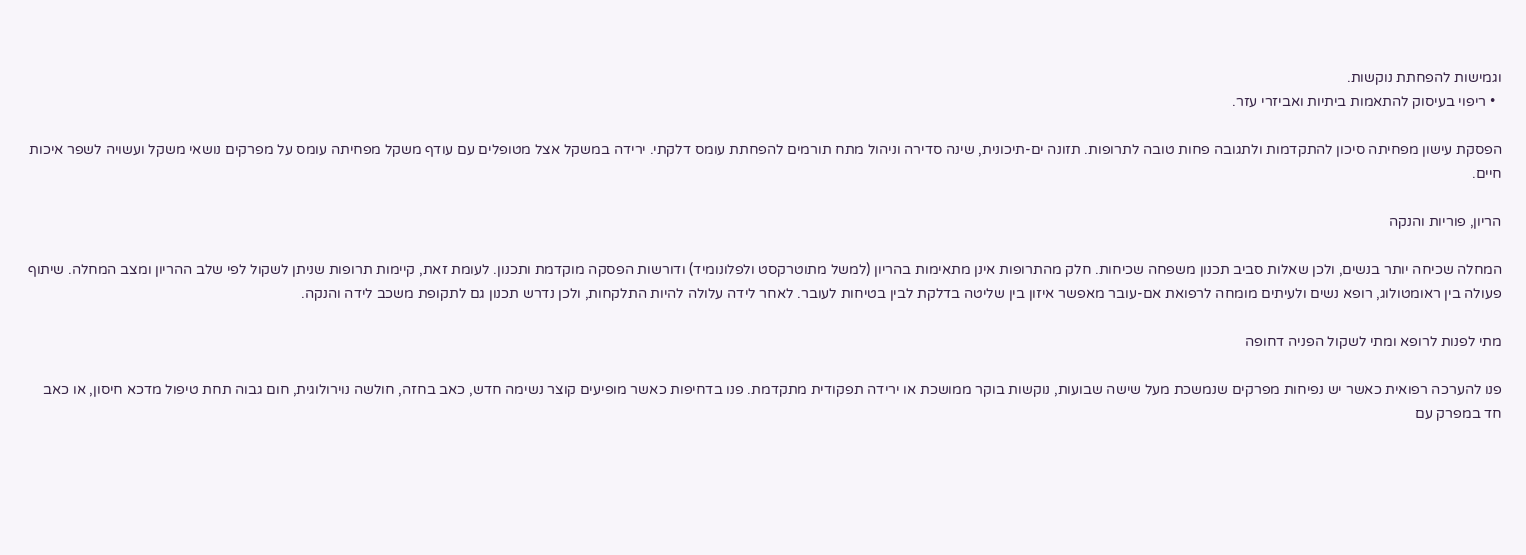וגמישות להפחתת נוקשות.
  • ריפוי בעיסוק להתאמות ביתיות ואביזרי עזר.

הפסקת עישון מפחיתה סיכון להתקדמות ולתגובה פחות טובה לתרופות. תזונה ים-תיכונית, שינה סדירה וניהול מתח תורמים להפחתת עומס דלקתי. ירידה במשקל אצל מטופלים עם עודף משקל מפחיתה עומס על מפרקים נושאי משקל ועשויה לשפר איכות חיים.

הריון, פוריות והנקה

המחלה שכיחה יותר בנשים, ולכן שאלות סביב תכנון משפחה שכיחות. חלק מהתרופות אינן מתאימות בהריון (למשל מתוטרקסט ולפלונומיד) ודורשות הפסקה מוקדמת ותכנון. לעומת זאת, קיימות תרופות שניתן לשקול לפי שלב ההריון ומצב המחלה. שיתוף פעולה בין ראומטולוג, רופא נשים ולעיתים מומחה לרפואת אם-עובר מאפשר איזון בין שליטה בדלקת לבין בטיחות לעובר. לאחר לידה עלולה להיות התלקחות, ולכן נדרש תכנון גם לתקופת משכב לידה והנקה.

מתי לפנות לרופא ומתי לשקול הפניה דחופה

פנו להערכה רפואית כאשר יש נפיחות מפרקים שנמשכת מעל שישה שבועות, נוקשות בוקר ממושכת או ירידה תפקודית מתקדמת. פנו בדחיפות כאשר מופיעים קוצר נשימה חדש, כאב בחזה, חולשה נוירולוגית, חום גבוה תחת טיפול מדכא חיסון, או כאב חד במפרק עם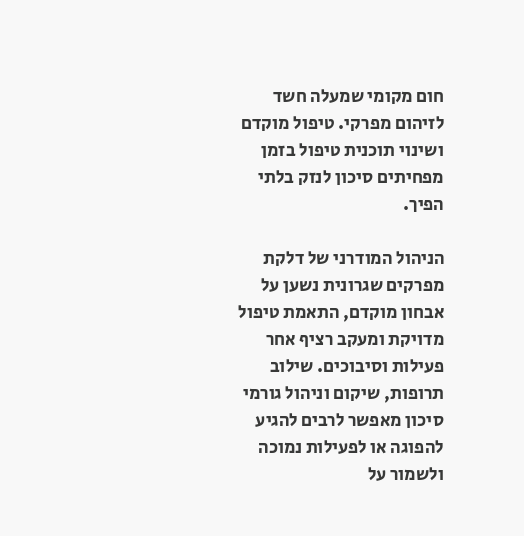חום מקומי שמעלה חשד לזיהום מפרקי. טיפול מוקדם ושינוי תוכנית טיפול בזמן מפחיתים סיכון לנזק בלתי הפיך.

הניהול המודרני של דלקת מפרקים שגרונית נשען על אבחון מוקדם, התאמת טיפול מדויקת ומעקב רציף אחר פעילות וסיבוכים. שילוב תרופות, שיקום וניהול גורמי סיכון מאפשר לרבים להגיע להפוגה או לפעילות נמוכה ולשמור על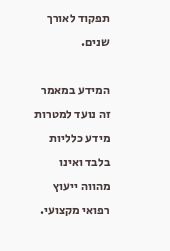תפקוד לאורך שנים.

המידע במאמר זה נועד למטרות מידע כלליות בלבד ואינו מהווה ייעוץ רפואי מקצועי.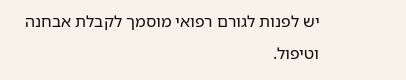יש לפנות לגורם רפואי מוסמך לקבלת אבחנה וטיפול.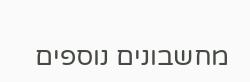מחשבונים נוספים